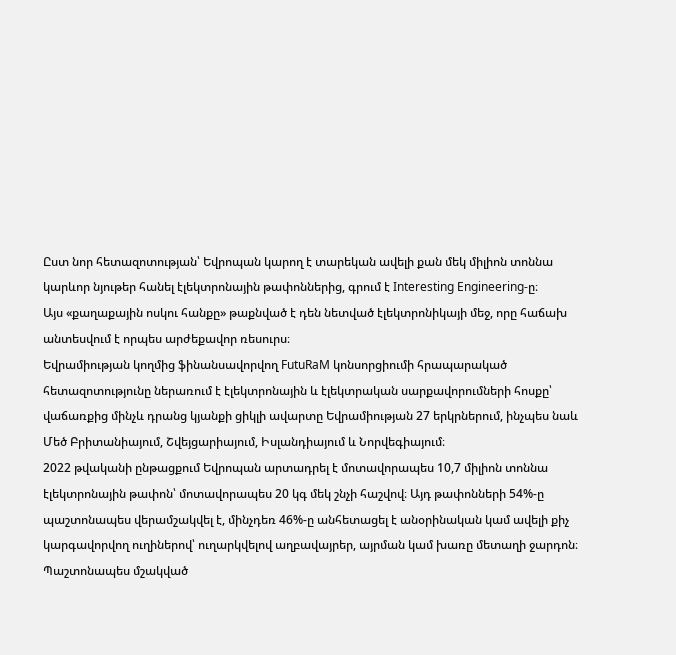Ըստ նոր հետազոտության՝ Եվրոպան կարող է տարեկան ավելի քան մեկ միլիոն տոննա կարևոր նյութեր հանել էլեկտրոնային թափոններից, գրում է Interesting Engineering-ը։
Այս «քաղաքային ոսկու հանքը» թաքնված է դեն նետված էլեկտրոնիկայի մեջ, որը հաճախ անտեսվում է որպես արժեքավոր ռեսուրս։
Եվրամիության կողմից ֆինանսավորվող FutuRaM կոնսորցիումի հրապարակած հետազոտությունը ներառում է էլեկտրոնային և էլեկտրական սարքավորումների հոսքը՝ վաճառքից մինչև դրանց կյանքի ցիկլի ավարտը Եվրամիության 27 երկրներում, ինչպես նաև Մեծ Բրիտանիայում, Շվեյցարիայում, Իսլանդիայում և Նորվեգիայում։
2022 թվականի ընթացքում Եվրոպան արտադրել է մոտավորապես 10,7 միլիոն տոննա էլեկտրոնային թափոն՝ մոտավորապես 20 կգ մեկ շնչի հաշվով։ Այդ թափոնների 54%-ը պաշտոնապես վերամշակվել է, մինչդեռ 46%-ը անհետացել է անօրինական կամ ավելի քիչ կարգավորվող ուղիներով՝ ուղարկվելով աղբավայրեր, այրման կամ խառը մետաղի ջարդոն։
Պաշտոնապես մշակված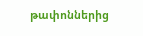թափոններից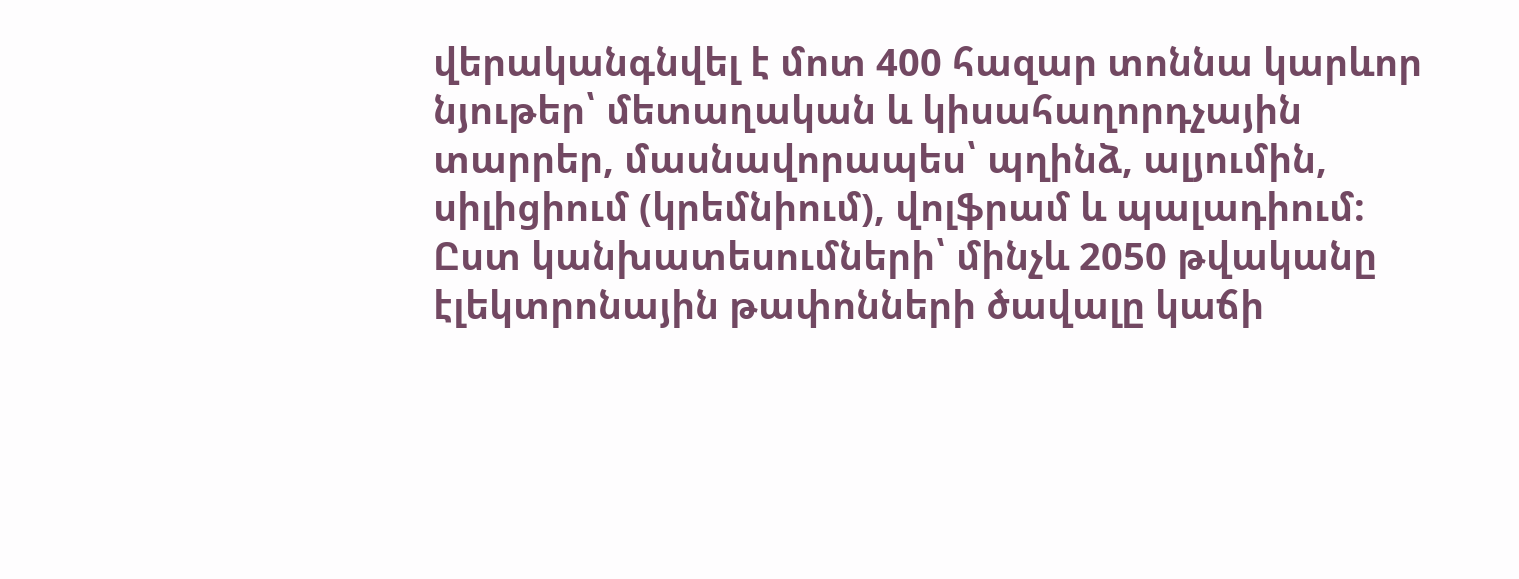վերականգնվել է մոտ 400 հազար տոննա կարևոր նյութեր՝ մետաղական և կիսահաղորդչային տարրեր, մասնավորապես՝ պղինձ, ալյումին, սիլիցիում (կրեմնիում), վոլֆրամ և պալադիում: Ըստ կանխատեսումների՝ մինչև 2050 թվականը էլեկտրոնային թափոնների ծավալը կաճի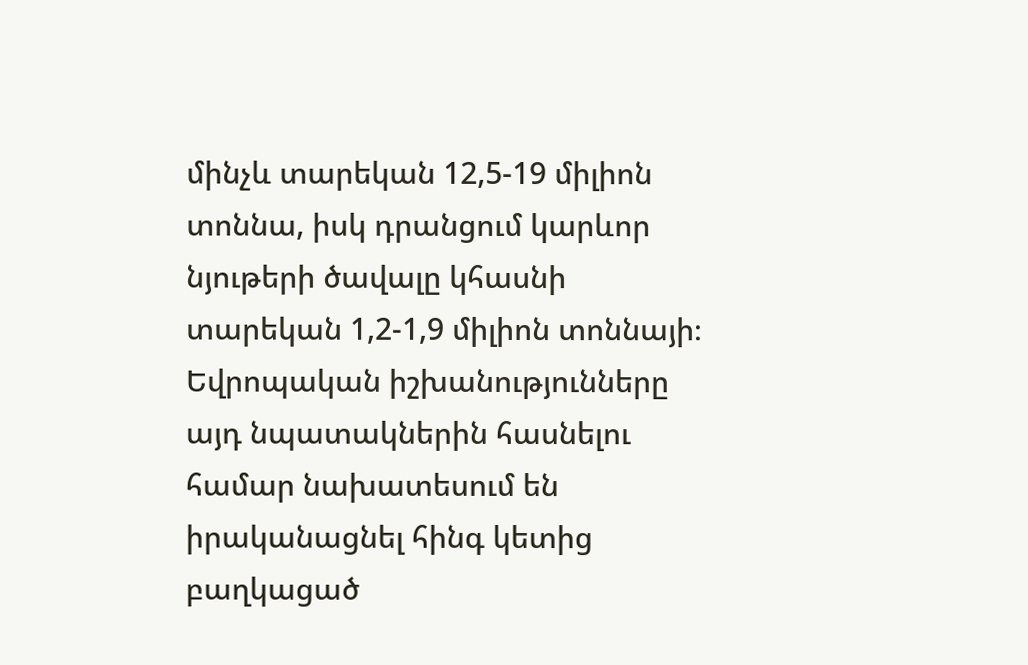մինչև տարեկան 12,5-19 միլիոն տոննա, իսկ դրանցում կարևոր նյութերի ծավալը կհասնի տարեկան 1,2-1,9 միլիոն տոննայի։
Եվրոպական իշխանությունները այդ նպատակներին հասնելու համար նախատեսում են իրականացնել հինգ կետից բաղկացած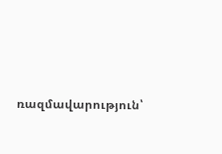ռազմավարություն՝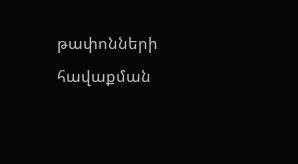թափոնների հավաքման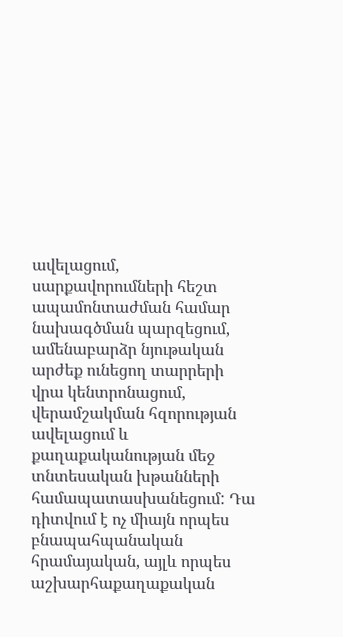ավելացում, սարքավորումների հեշտ ապամոնտաժման համար նախագծման պարզեցում, ամենաբարձր նյութական արժեք ունեցող տարրերի վրա կենտրոնացում, վերամշակման հզորության ավելացում և քաղաքականության մեջ տնտեսական խթանների համապատասխանեցում: Դա դիտվում է ոչ միայն որպես բնապահպանական հրամայական, այլև որպես աշխարհաքաղաքական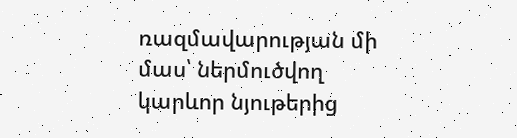ռազմավարության մի մաս՝ ներմուծվող կարևոր նյութերից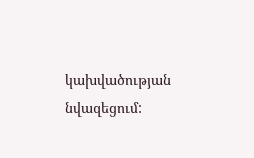կախվածության նվազեցում: